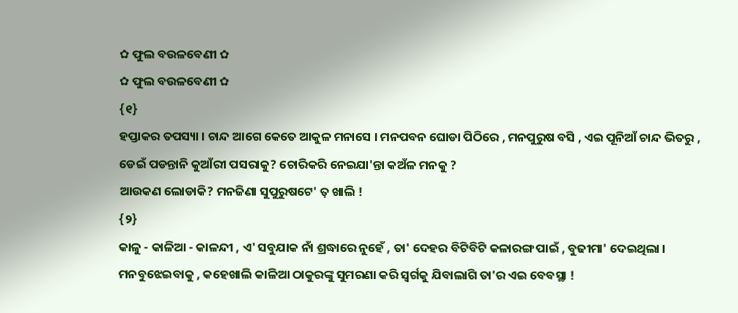✿ ଫୁଲ ବଉଳବେଣୀ ✿
✿ ଫୁଲ ବଉଳବେଣୀ ✿
{୧}
ହପ୍ତାକର ତପସ୍ୟା । ଚାନ୍ଦ ଆଗେ କେତେ ଆକୁଳ ମନାସେ । ମନପବନ ଘୋଡା ପିଠିରେ , ମନପୁରୁଷ ବସି , ଏଇ ପୂନିଆଁ ଚାନ୍ଦ ଭିତରୁ , ଡେଇଁ ପଡନ୍ତାନି କୁଆଁରୀ ପସରାକୁ? ଚୋରିକରି ନେଇଯା'ନ୍ତା କଅଁଳ ମନକୁ ?
ଆଉକଣ ଲୋଡାକି? ମନଜିଣା ସୁପୁରୁଷଟେ' ତ଼ ଖାଲି !
{୨}
କାଳୁ - କାଳିଆ - କାଳନ୍ଦୀ , ଏ' ସବୁଯାକ ନାଁ ଶ୍ରଦ୍ଧାରେ ନୁହେଁ , ତା' ଦେହର ବିଟିବିଟି କଳାରଙ୍ଗ ପାଇଁ , ବୁଢୀମା' ଦେଇଥିଲା । ମନବୁଝେଇବାକୁ , କହେଖାଲି କାଳିଆ ଠାକୁରଙ୍କୁ ସୁମରଣା କରି ସ୍ୱର୍ଗକୁ ଯିବାଲାଗି ତା'ର ଏଇ ବେବସ୍ଥା !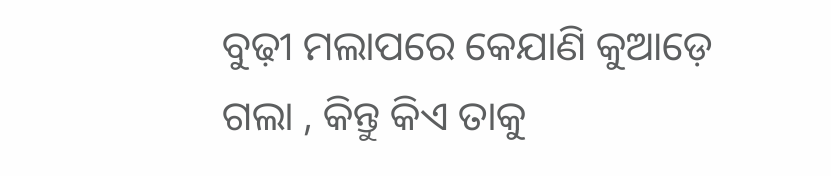ବୁଢ଼ୀ ମଲାପରେ କେଯାଣି କୁଆଡ଼େ ଗଲା , କିନ୍ତୁ କିଏ ତାକୁ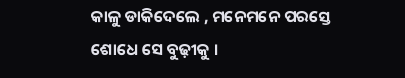କାଳୁ ଡାକିଦେଲେ , ମନେମନେ ପରସ୍ତେ ଶୋଧେ ସେ ବୁଢ଼ୀକୁ ।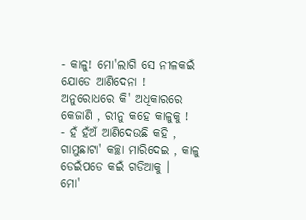- କାଳୁ! ମୋ'ଲାଗି ସେ ନୀଳକଇଁ ଯୋଡେ ଆଣିଦେନା !
ଅନୁରୋଧରେ କି' ଅଧିକାରରେ କେଜାଣି , ରୀନୁ କହେ କାଳୁକୁ !
- ହଁ ହଁଅଁ ଆଣିଦେଉଛି କହି , ଗାମୁଛାଟା' କଚ୍ଛା ମାରିଦେଇ , କାଳୁ ଡେଇଁପଡେ କଇଁ ଗଡିଆକୁ ।
ମୋ'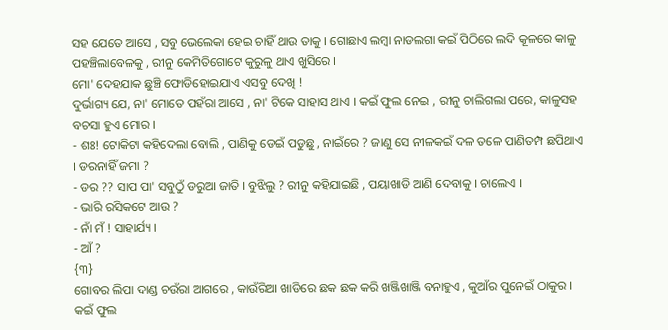ସହ ଯେତେ ଆସେ , ସବୁ ଭେଲେକା ହେଇ ଚାହିଁ ଥାଉ ତାକୁ । ଗୋଛାଏ ଲମ୍ବା ନାଡଲଗା କଇଁ ପିଠିରେ ଲଦି କୂଳରେ କାଳୁ ପହଞ୍ଚିଲାବେଳକୁ , ରୀନୁ କେମିତିଗୋଟେ କୁରୁଳୁ ଥାଏ ଖୁସିରେ ।
ମୋ' ଦେହଯାକ ଛୁଞ୍ଚି ଫୋଡିହୋଇଯାଏ ଏସବୁ ଦେଖି !
ଦୁର୍ଭାଗ୍ୟ ଯେ, ନା' ମୋତେ ପହଁରା ଆସେ , ନା' ଟିକେ ସାହାସ ଥାଏ । କଇଁ ଫୁଲ ନେଇ , ରୀନୁ ଚାଲିଗଲା ପରେ, କାଳୁସହ ବଚସା ହୁଏ ମୋର ।
- ଶଃ! ଟୋକିଟା କହିଦେଲା ବୋଲି , ପାଣିକୁ ଡେଇଁ ପଡୁଛୁ , ନାଇଁରେ ? ଜାଣୁ ସେ ନୀଳକଇଁ ଦଳ ତଳେ ପାଣିତମ୍ପ ଛପିଥାଏ । ଡରନାହିଁ ଜମା ?
- ଡର ?? ସାପ ପା' ସବୁଠୁଁ ଡରୁଆ ଜାତି । ବୁଝିଲୁ ? ରୀନୁ କହିଯାଇଛି , ପୟାଖାଡି ଆଣି ଦେବାକୁ । ଚାଲେଏ ।
- ଭାରି ରସିକଟେ ଆଉ ?
- ନାଁ ମଁ ! ସାହାର୍ଯ୍ୟ ।
- ଆଁ ?
{୩}
ଗୋବର ଲିପା ଦାଣ୍ଡ ଚଉଁରା ଆଗରେ , କାଉଁରିଆ ଖାଡିରେ ଛକ ଛକ କରି ଖଞ୍ଜିଖାଞ୍ଜି ବନାହୁଏ , କୁଆଁର ପୁନେଇଁ ଠାକୁର । କଇଁ ଫୁଲ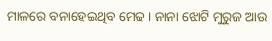ମାଳରେ ବନାହେଇଥିବ ମେଢ । ନାନା ଝୋଟି ମୁରୁଜ ଆଉ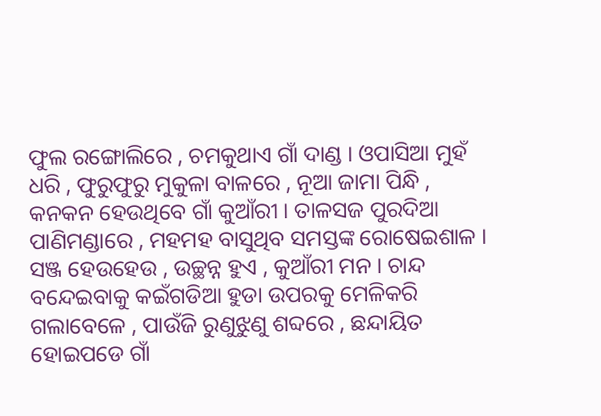ଫୁଲ ରଙ୍ଗୋଲିରେ , ଚମକୁଥାଏ ଗାଁ ଦାଣ୍ଡ । ଓପାସିଆ ମୁହଁ ଧରି , ଫୁରୁଫୁରୁ ମୁକୁଳା ବାଳରେ , ନୂଆ ଜାମା ପିନ୍ଧି , କନକନ ହେଉଥିବେ ଗାଁ କୁଆଁରୀ । ତାଳସଜ ପୁରଦିଆ ପାଣିମଣ୍ଡାରେ , ମହମହ ବାସୁଥିବ ସମସ୍ତଙ୍କ ରୋଷେଇଶାଳ ।
ସଞ୍ଜ ହେଉହେଉ , ଉଚ୍ଛନ୍ନ ହୁଏ , କୁଆଁରୀ ମନ । ଚାନ୍ଦ ବନ୍ଦେଇବାକୁ କଇଁଗଡିଆ ହୁଡା ଉପରକୁ ମେଳିକରି ଗଲାବେଳେ , ପାଉଁଜି ରୁଣୁଝୁଣୁ ଶବ୍ଦରେ , ଛନ୍ଦାୟିତ ହୋଇପଡେ ଗାଁ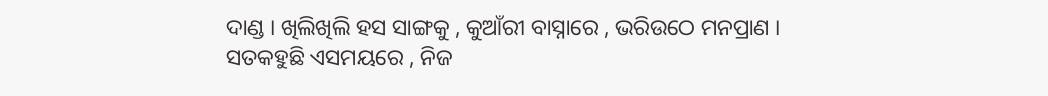ଦାଣ୍ଡ । ଖିଲିଖିଲି ହସ ସାଙ୍ଗକୁ , କୁଆଁରୀ ବାସ୍ନାରେ , ଭରିଉଠେ ମନପ୍ରାଣ ।
ସତକହୁଛି ଏସମୟରେ , ନିଜ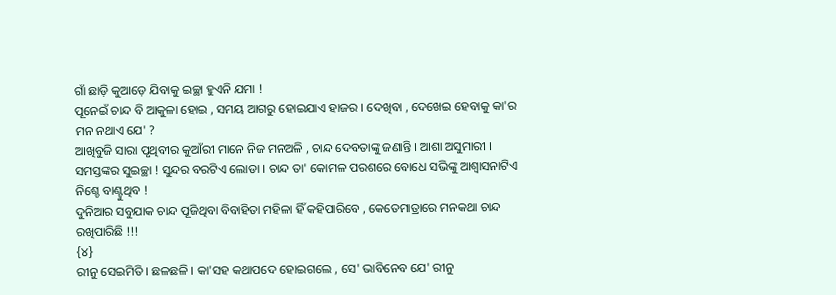ଗାଁ ଛାଡ଼ି କୁଆଡ଼େ ଯିବାକୁ ଇଚ୍ଛା ହୁଏନି ଯମା !
ପୂନେଇଁ ଚାନ୍ଦ ବି ଆକୁଳା ହୋଇ , ସମୟ ଆଗରୁ ହୋଇଯାଏ ହାଜର । ଦେଖିବା , ଦେଖେଇ ହେବାକୁ କା'ର ମନ ନଥାଏ ଯେ' ?
ଆଖିବୁଜି ସାରା ପୃଥିବୀର କୁଆଁରୀ ମାନେ ନିଜ ମନଅଳି , ଚାନ୍ଦ ଦେବତାଙ୍କୁ ଜଣାନ୍ତି । ଆଶା ଅସୁମାରୀ । ସମସ୍ତଙ୍କର ସୁଇଚ୍ଛା ! ସୁନ୍ଦର ବରଟିଏ ଲୋଡା । ଚାନ୍ଦ ତା' କୋମଳ ପରଶରେ ବୋଧେ ସଭିଙ୍କୁ ଆଶ୍ୱାସନାଟିଏ ନିଶ୍ଚେ ବାଣ୍ଟୁଥିବ !
ଦୁନିଆର ସବୁଯାକ ଚାନ୍ଦ ପୂଜିଥିବା ବିବାହିତା ମହିଳା ହିଁ କହିପାରିବେ , କେତେମାତ୍ରାରେ ମନକଥା ଚାନ୍ଦ ରଖିପାରିଛି !!!
{୪}
ରୀନୁ ସେଇମିତି । ଛଳଛଳି । କା'ସହ କଥାପଦେ ହୋଇଗଲେ , ସେ' ଭାବିନେବ ଯେ' ରୀନୁ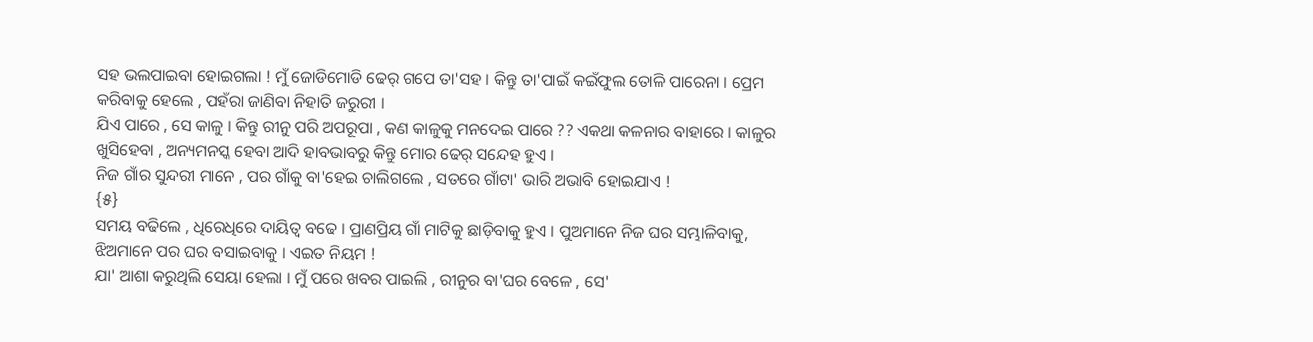ସହ ଭଲପାଇବା ହୋଇଗଲା ! ମୁଁ ଜୋଡିମୋଡି ଢେର୍ ଗପେ ତା'ସହ । କିନ୍ତୁ ତା'ପାଇଁ କଇଁଫୁଲ ତୋଳି ପାରେନା । ପ୍ରେମ କରିବାକୁ ହେଲେ , ପହଁରା ଜାଣିବା ନିହାତି ଜରୁରୀ ।
ଯିଏ ପାରେ , ସେ କାଳୁ । କିନ୍ତୁ ରୀନୁ ପରି ଅପରୂପା , କଣ କାଳୁକୁ ମନଦେଇ ପାରେ ?? ଏକଥା କଳନାର ବାହାରେ । କାଳୁର ଖୁସିହେବା , ଅନ୍ୟମନସ୍କ ହେବା ଆଦି ହାବଭାବରୁ କିନ୍ତୁ ମୋର ଢେର୍ ସନ୍ଦେହ ହୁଏ ।
ନିଜ ଗାଁର ସୁନ୍ଦରୀ ମାନେ , ପର ଗାଁକୁ ବା'ହେଇ ଚାଲିଗଲେ , ସତରେ ଗାଁଟା' ଭାରି ଅଭାବି ହୋଇଯାଏ !
{୫}
ସମୟ ବଢିଲେ , ଧିରେଧିରେ ଦାୟିତ୍ୱ ବଢେ । ପ୍ରାଣପ୍ରିୟ ଗାଁ ମାଟିକୁ ଛାଡ଼ିବାକୁ ହୁଏ । ପୁଅମାନେ ନିଜ ଘର ସମ୍ଭାଳିବାକୁ, ଝିଅମାନେ ପର ଘର ବସାଇବାକୁ । ଏଇତ ନିୟମ !
ଯା' ଆଶା କରୁଥିଲି ସେୟା ହେଲା । ମୁଁ ପରେ ଖବର ପାଇଲି , ରୀନୁର ବା'ଘର ବେଳେ , ସେ'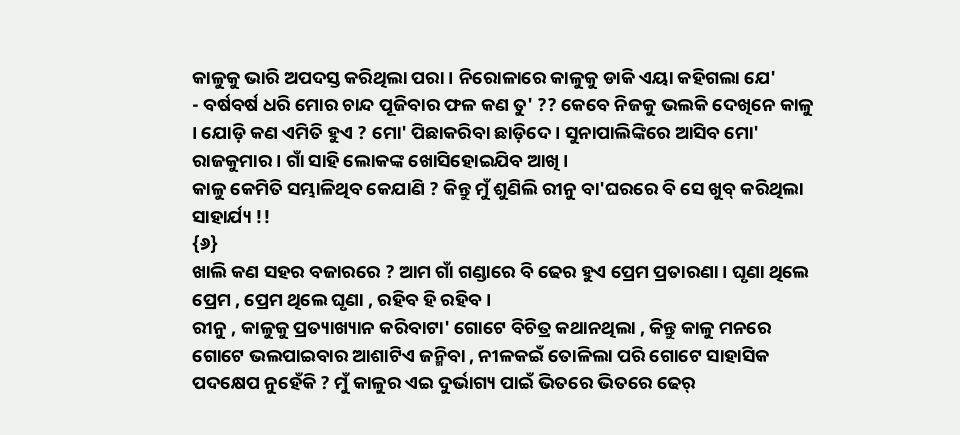କାଳୁକୁ ଭାରି ଅପଦସ୍ତ କରିଥିଲା ପରା । ନିରୋଳାରେ କାଳୁକୁ ଡାକି ଏୟା କହିଗଲା ଯେ'
- ବର୍ଷବର୍ଷ ଧରି ମୋର ଚାନ୍ଦ ପୂଜିବାର ଫଳ କଣ ତୁ' ?? କେବେ ନିଜକୁ ଭଲକି ଦେଖିନେ କାଳୁ । ଯୋଡ଼ି କଣ ଏମିତି ହୁଏ ? ମୋ' ପିଛାକରିବା ଛାଡ଼ିଦେ । ସୁନାପାଲିଙ୍କିରେ ଆସିବ ମୋ' ରାଜକୁମାର । ଗାଁ ସାହି ଲୋକଙ୍କ ଖୋସିହୋଇଯିବ ଆଖି ।
କାଳୁ କେମିତି ସମ୍ଭାଳିଥିବ କେଯାଣି ? କିନ୍ତୁ ମୁଁ ଶୁଣିଲି ରୀନୁ ବା'ଘରରେ ବି ସେ ଖୁବ୍ କରିଥିଲା ସାହାର୍ଯ୍ୟ !!
{୬}
ଖାଲି କଣ ସହର ବଜାରରେ ? ଆମ ଗାଁ ଗଣ୍ଡାରେ ବି ଢେର ହୁଏ ପ୍ରେମ ପ୍ରତାରଣା । ଘୃଣା ଥିଲେ ପ୍ରେମ , ପ୍ରେମ ଥିଲେ ଘୃଣା , ରହିବ ହି ରହିବ ।
ରୀନୁ , କାଳୁକୁ ପ୍ରତ୍ୟାଖ୍ୟାନ କରିବାଟା' ଗୋଟେ ବିଚିତ୍ର କଥାନଥିଲା , କିନ୍ତୁ କାଳୁ ମନରେ ଗୋଟେ ଭଲପାଇବାର ଆଶାଟିଏ ଜନ୍ମିବା , ନୀଳକଇଁ ତୋଳିଲା ପରି ଗୋଟେ ସାହାସିକ ପଦକ୍ଷେପ ନୁହେଁକି ? ମୁଁ କାଳୁର ଏଇ ଦୁର୍ଭାଗ୍ୟ ପାଇଁ ଭିତରେ ଭିତରେ ଢେର୍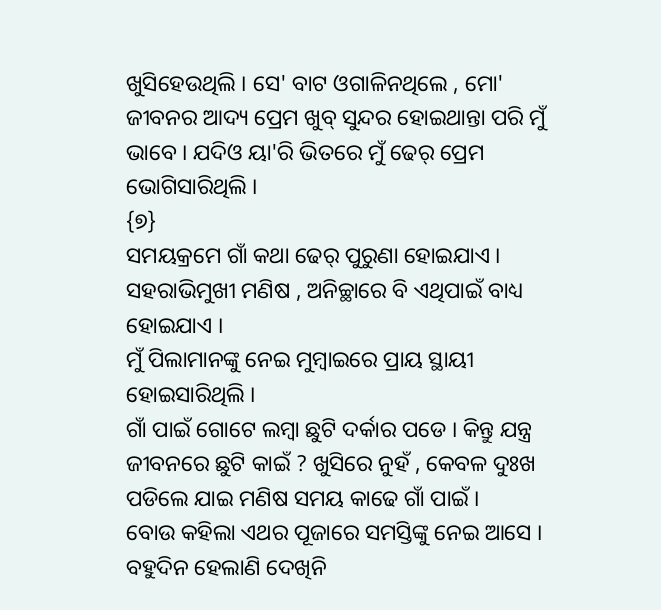ଖୁସିହେଉଥିଲି । ସେ' ବାଟ ଓଗାଳିନଥିଲେ , ମୋ' ଜୀବନର ଆଦ୍ୟ ପ୍ରେମ ଖୁବ୍ ସୁନ୍ଦର ହୋଇଥାନ୍ତା ପରି ମୁଁ ଭାବେ । ଯଦିଓ ୟା'ରି ଭିତରେ ମୁଁ ଢେର୍ ପ୍ରେମ ଭୋଗିସାରିଥିଲି ।
{୭}
ସମୟକ୍ରମେ ଗାଁ କଥା ଢେର୍ ପୁରୁଣା ହୋଇଯାଏ । ସହରାଭିମୁଖୀ ମଣିଷ , ଅନିଚ୍ଛାରେ ବି ଏଥିପାଇଁ ବାଧ୍ୟ ହୋଇଯାଏ ।
ମୁଁ ପିଲାମାନଙ୍କୁ ନେଇ ମୁମ୍ବାଇରେ ପ୍ରାୟ ସ୍ଥାୟୀ ହୋଇସାରିଥିଲି ।
ଗାଁ ପାଇଁ ଗୋଟେ ଲମ୍ବା ଛୁଟି ଦର୍କାର ପଡେ । କିନ୍ତୁ ଯନ୍ତ୍ର ଜୀବନରେ ଛୁଟି କାଇଁ ? ଖୁସିରେ ନୁହଁ , କେବଳ ଦୁଃଖ ପଡିଲେ ଯାଇ ମଣିଷ ସମୟ କାଢେ ଗାଁ ପାଇଁ ।
ବୋଉ କହିଲା ଏଥର ପୂଜାରେ ସମସ୍ତିଙ୍କୁ ନେଇ ଆସେ । ବହୁଦିନ ହେଲାଣି ଦେଖିନି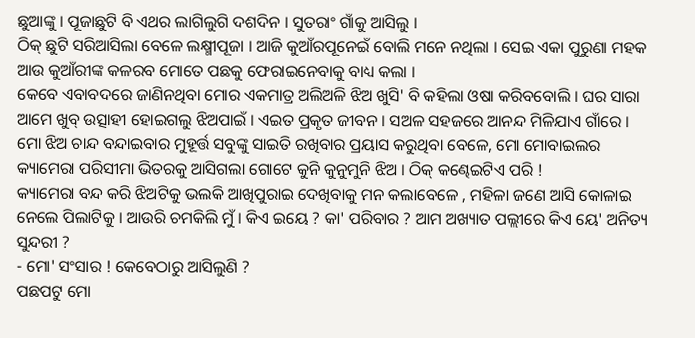ଛୁଆଙ୍କୁ । ପୂଜାଛୁଟି ବି ଏଥର ଲାଗିଲୁଗି ଦଶଦିନ । ସୁତରାଂ ଗାଁକୁ ଆସିଲୁ ।
ଠିକ୍ ଛୁଟି ସରିଆସିଲା ବେଳେ ଲକ୍ଷ୍ମୀପୂଜା । ଆଜି କୁଆଁରପୂନେଇଁ ବୋଲି ମନେ ନଥିଲା । ସେଇ ଏକା ପୁରୁଣା ମହକ ଆଉ କୁଆଁରୀଙ୍କ କଳରବ ମୋତେ ପଛକୁ ଫେରାଇନେବାକୁ ବାଧ୍ୟ କଲା ।
କେବେ ଏବାବଦରେ ଜାଣିନଥିବା ମୋର ଏକମାତ୍ର ଅଲିଅଳି ଝିଅ ଖୁସି' ବି କହିଲା ଓଷା କରିବବୋଲି । ଘର ସାରା ଆମେ ଖୁବ୍ ଉତ୍ସାହୀ ହୋଇଗଲୁ ଝିଅପାଇଁ । ଏଇତ ପ୍ରକୃତ ଜୀବନ । ସଅଳ ସହଜରେ ଆନନ୍ଦ ମିଳିଯାଏ ଗାଁରେ ।
ମୋ ଝିଅ ଚାନ୍ଦ ବନ୍ଦାଇବାର ମୁହୂର୍ତ୍ତ ସବୁଙ୍କୁ ସାଇତି ରଖିବାର ପ୍ରୟାସ କରୁଥିବା ବେଳେ, ମୋ ମୋବାଇଲର କ୍ୟାମେରା ପରିସୀମା ଭିତରକୁ ଆସିଗଲା ଗୋଟେ କୁନି କୁନୁମୁନି ଝିଅ । ଠିକ୍ କଣ୍ଢେଇଟିଏ ପରି !
କ୍ୟାମେରା ବନ୍ଦ କରି ଝିଅଟିକୁ ଭଲକି ଆଖିପୁରାଇ ଦେଖିବାକୁ ମନ କଲାବେଳେ , ମହିଳା ଜଣେ ଆସି କୋଳାଇ ନେଲେ ପିଲାଟିକୁ । ଆଉରି ଚମକିଲି ମୁଁ । କିଏ ଇୟେ ? କା' ପରିବାର ? ଆମ ଅଖ୍ୟାତ ପଲ୍ଲୀରେ କିଏ ୟେ' ଅନିତ୍ୟ ସୁନ୍ଦରୀ ?
- ମୋ' ସଂସାର ! କେବେଠାରୁ ଆସିଲୁଣି ?
ପଛପଟୁ ମୋ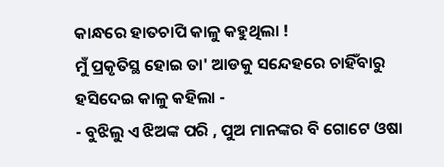କାନ୍ଧରେ ହାତଚାପି କାଳୁ କହୁଥିଲା !
ମୁଁ ପ୍ରକୃତିସ୍ଥ ହୋଇ ତା' ଆଡକୁ ସନ୍ଦେହରେ ଚାହିଁବାରୁ ହସିଦେଇ କାଳୁ କହିଲା -
- ବୁଝିଲୁ ଏ ଝିଅଙ୍କ ପରି , ପୁଅ ମାନଙ୍କର ବି ଗୋଟେ ଓଷା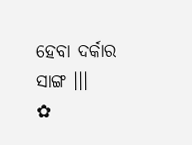ହେବା ଦର୍କାର ସାଙ୍ଗ ।।।
✿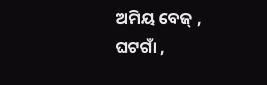ଅମିୟ ବେଜ୍ ,
ଘଟଗାଁ ,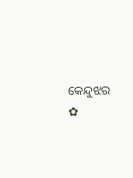କେନ୍ଦୁଝର ✿